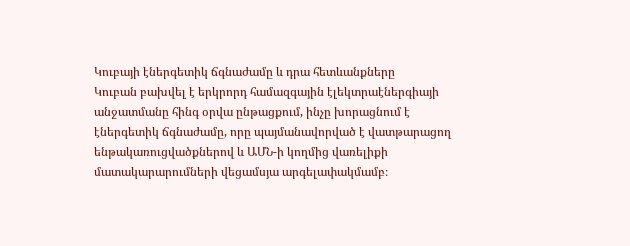Կուբայի էներգետիկ ճգնաժամը և դրա հետևանքները
Կուբան բախվել է երկրորդ համազգային էլեկտրաէներգիայի անջատմանը հինգ օրվա ընթացքում, ինչը խորացնում է էներգետիկ ճգնաժամը, որը պայմանավորված է վատթարացող ենթակառուցվածքներով և ԱՄՆ-ի կողմից վառելիքի մատակարարումների վեցամսյա արգելափակմամբ։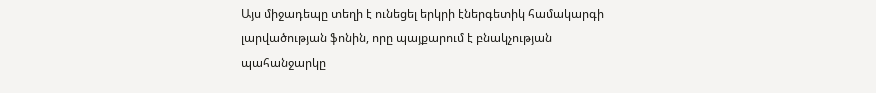Այս միջադեպը տեղի է ունեցել երկրի էներգետիկ համակարգի լարվածության ֆոնին, որը պայքարում է բնակչության պահանջարկը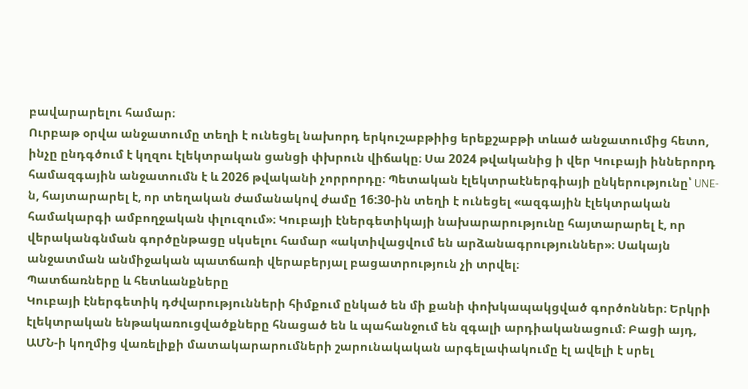բավարարելու համար։
Ուրբաթ օրվա անջատումը տեղի է ունեցել նախորդ երկուշաբթիից երեքշաբթի տևած անջատումից հետո, ինչը ընդգծում է կղզու էլեկտրական ցանցի փխրուն վիճակը։ Սա 2024 թվականից ի վեր Կուբայի իններորդ համազգային անջատումն է և 2026 թվականի չորրորդը։ Պետական էլեկտրաէներգիայի ընկերությունը՝ UNE-ն, հայտարարել է, որ տեղական ժամանակով ժամը 16:30-ին տեղի է ունեցել «ազգային էլեկտրական համակարգի ամբողջական փլուզում»։ Կուբայի էներգետիկայի նախարարությունը հայտարարել է, որ վերականգնման գործընթացը սկսելու համար «ակտիվացվում են արձանագրություններ»։ Սակայն անջատման անմիջական պատճառի վերաբերյալ բացատրություն չի տրվել։
Պատճառները և հետևանքները
Կուբայի էներգետիկ դժվարությունների հիմքում ընկած են մի քանի փոխկապակցված գործոններ։ Երկրի էլեկտրական ենթակառուցվածքները հնացած են և պահանջում են զգալի արդիականացում։ Բացի այդ, ԱՄՆ-ի կողմից վառելիքի մատակարարումների շարունակական արգելափակումը էլ ավելի է սրել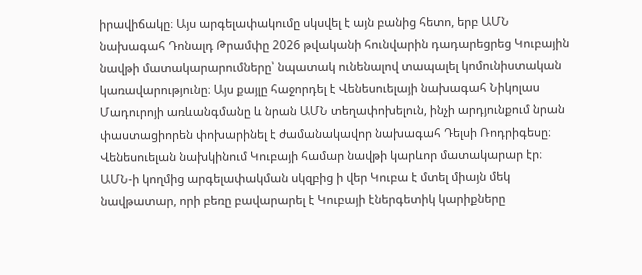իրավիճակը։ Այս արգելափակումը սկսվել է այն բանից հետո, երբ ԱՄՆ նախագահ Դոնալդ Թրամփը 2026 թվականի հունվարին դադարեցրեց Կուբային նավթի մատակարարումները՝ նպատակ ունենալով տապալել կոմունիստական կառավարությունը։ Այս քայլը հաջորդել է Վենեսուելայի նախագահ Նիկոլաս Մադուրոյի առևանգմանը և նրան ԱՄՆ տեղափոխելուն, ինչի արդյունքում նրան փաստացիորեն փոխարինել է ժամանակավոր նախագահ Դելսի Ռոդրիգեսը։
Վենեսուելան նախկինում Կուբայի համար նավթի կարևոր մատակարար էր։ ԱՄՆ-ի կողմից արգելափակման սկզբից ի վեր Կուբա է մտել միայն մեկ նավթատար, որի բեռը բավարարել է Կուբայի էներգետիկ կարիքները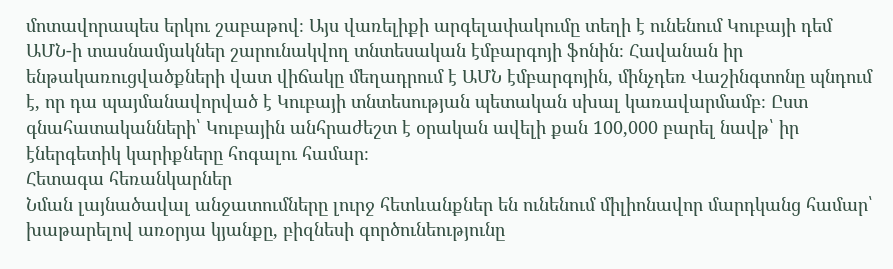մոտավորապես երկու շաբաթով։ Այս վառելիքի արգելափակումը տեղի է ունենում Կուբայի դեմ ԱՄՆ-ի տասնամյակներ շարունակվող տնտեսական էմբարգոյի ֆոնին։ Հավանան իր ենթակառուցվածքների վատ վիճակը մեղադրում է ԱՄՆ էմբարգոյին, մինչդեռ Վաշինգտոնը պնդում է, որ դա պայմանավորված է Կուբայի տնտեսության պետական սխալ կառավարմամբ։ Ըստ գնահատականների՝ Կուբային անհրաժեշտ է օրական ավելի քան 100,000 բարել նավթ՝ իր էներգետիկ կարիքները հոգալու համար։
Հետագա հեռանկարներ
Նման լայնածավալ անջատումները լուրջ հետևանքներ են ունենում միլիոնավոր մարդկանց համար՝ խաթարելով առօրյա կյանքը, բիզնեսի գործունեությունը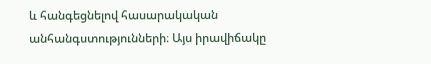և հանգեցնելով հասարակական անհանգստությունների։ Այս իրավիճակը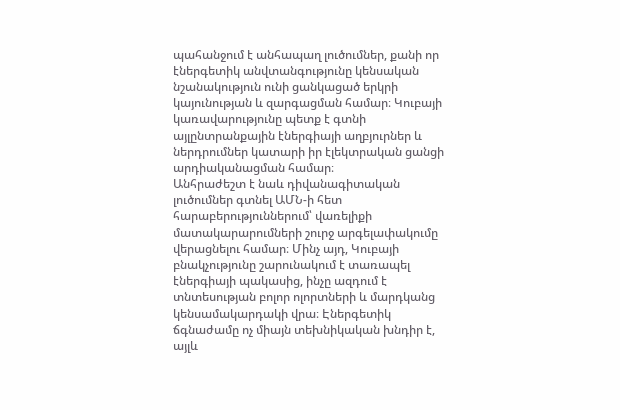պահանջում է անհապաղ լուծումներ, քանի որ էներգետիկ անվտանգությունը կենսական նշանակություն ունի ցանկացած երկրի կայունության և զարգացման համար։ Կուբայի կառավարությունը պետք է գտնի այլընտրանքային էներգիայի աղբյուրներ և ներդրումներ կատարի իր էլեկտրական ցանցի արդիականացման համար։
Անհրաժեշտ է նաև դիվանագիտական լուծումներ գտնել ԱՄՆ-ի հետ հարաբերություններում՝ վառելիքի մատակարարումների շուրջ արգելափակումը վերացնելու համար։ Մինչ այդ, Կուբայի բնակչությունը շարունակում է տառապել էներգիայի պակասից, ինչը ազդում է տնտեսության բոլոր ոլորտների և մարդկանց կենսամակարդակի վրա։ Էներգետիկ ճգնաժամը ոչ միայն տեխնիկական խնդիր է, այլև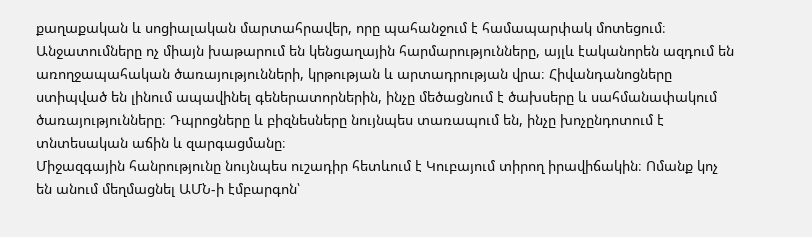քաղաքական և սոցիալական մարտահրավեր, որը պահանջում է համապարփակ մոտեցում։
Անջատումները ոչ միայն խաթարում են կենցաղային հարմարությունները, այլև էականորեն ազդում են առողջապահական ծառայությունների, կրթության և արտադրության վրա։ Հիվանդանոցները ստիպված են լինում ապավինել գեներատորներին, ինչը մեծացնում է ծախսերը և սահմանափակում ծառայությունները։ Դպրոցները և բիզնեսները նույնպես տառապում են, ինչը խոչընդոտում է տնտեսական աճին և զարգացմանը։
Միջազգային հանրությունը նույնպես ուշադիր հետևում է Կուբայում տիրող իրավիճակին։ Ոմանք կոչ են անում մեղմացնել ԱՄՆ-ի էմբարգոն՝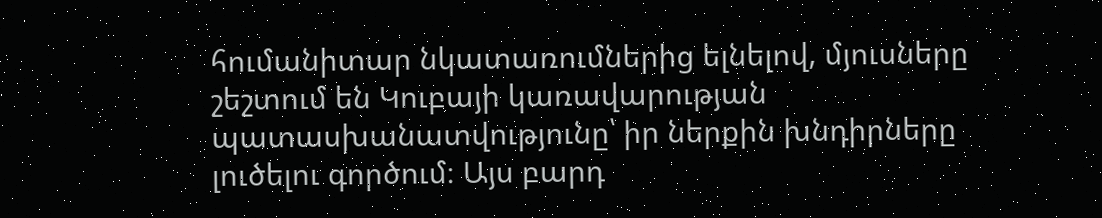հումանիտար նկատառումներից ելնելով, մյուսները շեշտում են Կուբայի կառավարության պատասխանատվությունը՝ իր ներքին խնդիրները լուծելու գործում։ Այս բարդ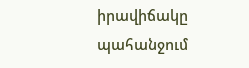իրավիճակը պահանջում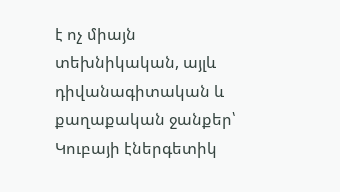է ոչ միայն տեխնիկական, այլև դիվանագիտական և քաղաքական ջանքեր՝ Կուբայի էներգետիկ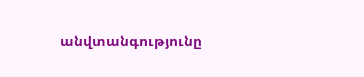անվտանգությունը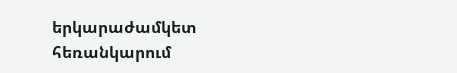երկարաժամկետ հեռանկարում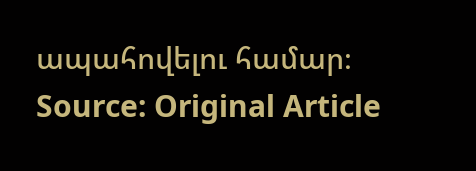ապահովելու համար։
Source: Original Article